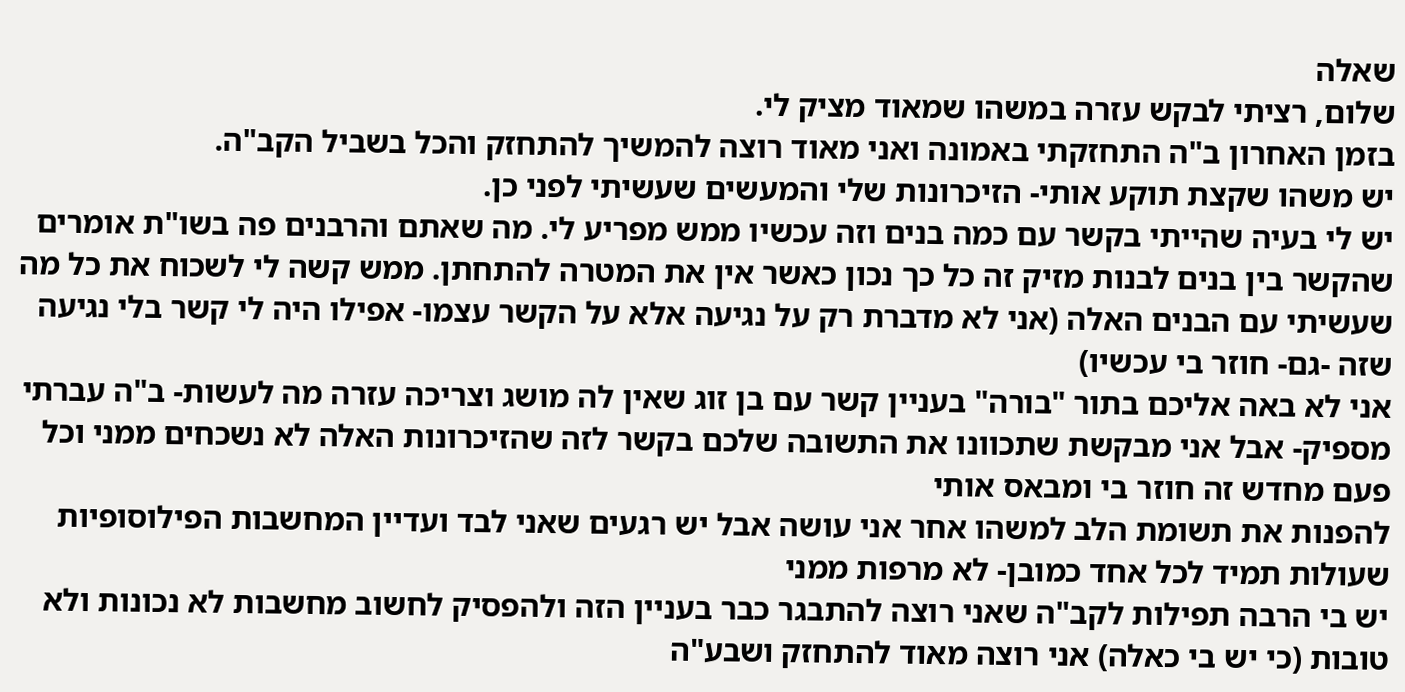שאלה
שלום, רציתי לבקש עזרה במשהו שמאוד מציק לי.
בזמן האחרון ב"ה התחזקתי באמונה ואני מאוד רוצה להמשיך להתחזק והכל בשביל הקב"ה.
יש משהו שקצת תוקע אותי- הזיכרונות שלי והמעשים שעשיתי לפני כן.
יש לי בעיה שהייתי בקשר עם כמה בנים וזה עכשיו ממש מפריע לי. מה שאתם והרבנים פה בשו"ת אומרים שהקשר בין בנים לבנות מזיק זה כל כך נכון כאשר אין את המטרה להתחתן. ממש קשה לי לשכוח את כל מה שעשיתי עם הבנים האלה (אני לא מדברת רק על נגיעה אלא על הקשר עצמו- אפילו היה לי קשר בלי נגיעה שזה -גם- חוזר בי עכשיו)
אני לא באה אליכם בתור "בורה" בעניין קשר עם בן זוג שאין לה מושג וצריכה עזרה מה לעשות- ב"ה עברתי מספיק- אבל אני מבקשת שתכוונו את התשובה שלכם בקשר לזה שהזיכרונות האלה לא נשכחים ממני וכל פעם מחדש זה חוזר בי ומבאס אותי
להפנות את תשומת הלב למשהו אחר אני עושה אבל יש רגעים שאני לבד ועדיין המחשבות הפילוסופיות שעולות תמיד לכל אחד כמובן- לא מרפות ממני
יש בי הרבה תפילות לקב"ה שאני רוצה להתבגר כבר בעניין הזה ולהפסיק לחשוב מחשבות לא נכונות ולא טובות (כי יש בי כאלה) אני רוצה מאוד להתחזק ושבע"ה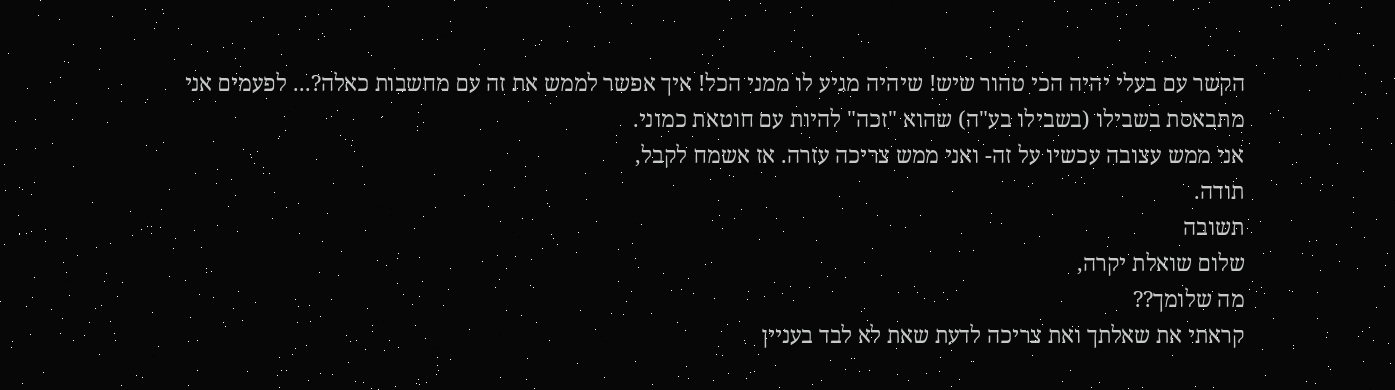הקשר עם בעלי יהיה הכי טהור שיש! שיהיה מגיע לו ממני הכל! איך אפשר לממש את זה עם מחשבות כאלה?... לפעמים אני מתבאסת בשבילו (בשבילו בע"ה) שהוא "זכה" להיות עם חוטאת כמוני.
אני ממש עצובה עכשיו על זה- ואני ממש צריכה עזרה. אז אשמח לקבל,
תודה.
תשובה
שלום שואלת יקרה,
מה שלומך??
קראתי את שאלתך ואת צריכה לדעת שאת לא לבד בעניין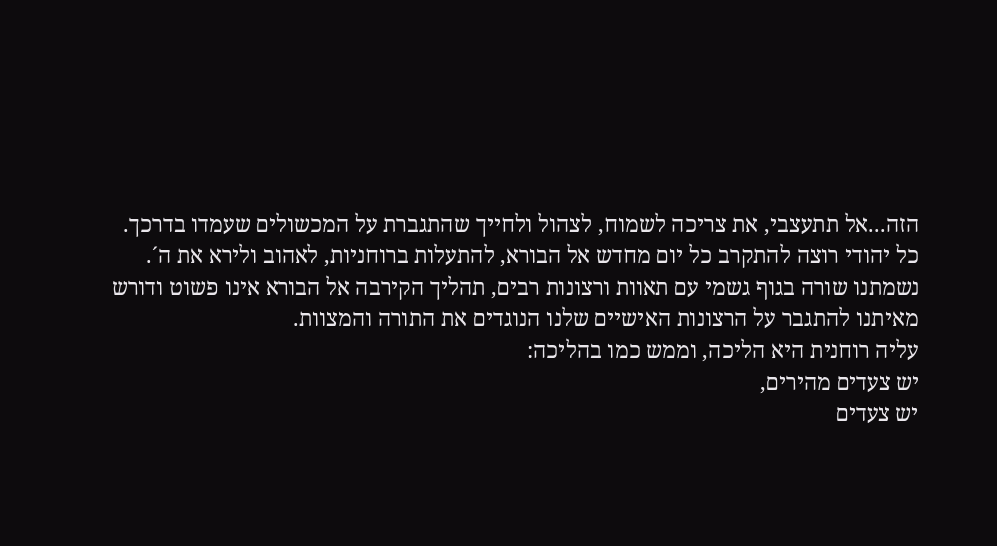הזה...אל תתעצבי, את צריכה לשמוח, לצהול ולחייך שהתגברת על המכשולים שעמדו בדרכך.
כל יהודי רוצה להתקרב כל יום מחדש אל הבורא, להתעלות ברוחניות, לאהוב ולירא את ה´.
נשמתנו שורה בגוף גשמי עם תאוות ורצונות רבים, תהליך הקירבה אל הבורא אינו פשוט ודורש מאיתנו להתגבר על הרצונות האישיים שלנו הנוגדים את התורה והמצוות.
עליה רוחנית היא הליכה, וממש כמו בהליכה:
יש צעדים מהירים,
יש צעדים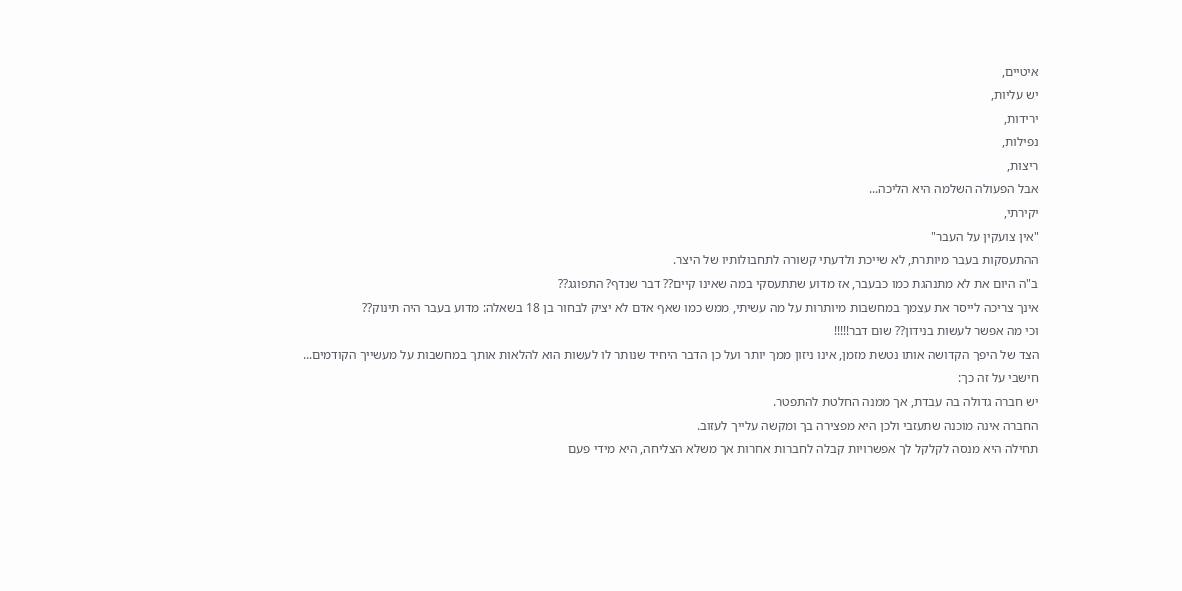איטיים,
יש עליות,
ירידות,
נפילות,
ריצות,
אבל הפעולה השלמה היא הליכה...
יקירתי,
"אין צועקין על העבר"
ההתעסקות בעבר מיותרת, לא שייכת ולדעתי קשורה לתחבולותיו של היצר.
ב"ה היום את לא מתנהגת כמו כבעבר, אז מדוע שתתעסקי במה שאינו קיים?? דבר שנדף? התפוגג??
אינך צריכה לייסר את עצמך במחשבות מיותרות על מה עשיתי, ממש כמו שאף אדם לא יציק לבחור בן 18 בשאלה: מדוע בעבר היה תינוק??
וכי מה אפשר לעשות בנידון?? שום דבר!!!!!
הצד של היפך הקדושה אותו נטשת מזמן, אינו ניזון ממך יותר ועל כן הדבר היחיד שנותר לו לעשות הוא להלאות אותך במחשבות על מעשייך הקודמים...
חישבי על זה כך:
יש חברה גדולה בה עבדת, אך ממנה החלטת להתפטר.
החברה אינה מוכנה שתעזבי ולכן היא מפצירה בך ומקשה עלייך לעזוב.
תחילה היא מנסה לקלקל לך אפשרויות קבלה לחברות אחרות אך משלא הצליחה, היא מידי פעם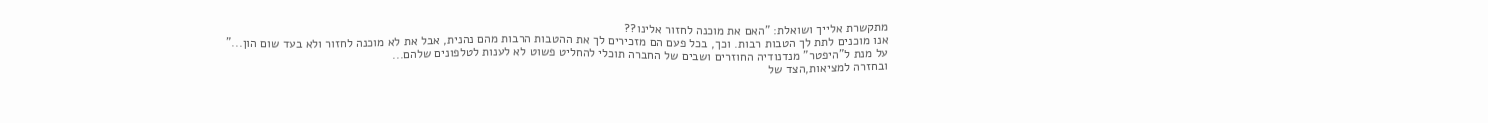מתקשרת אלייך ושואלת: "האם את מוכנה לחזור אלינו??
אנו מוכנים לתת לך הטבות רבות. וכך, בכל פעם הם מזכירים לך את ההטבות הרבות מהם נהנית, אבל את לא מוכנה לחזור ולא בעד שום הון..."
על מנת ל"היפטר" מנדנודיה החוזרים ושבים של החברה תוכלי להחליט פשוט לא לענות לטלפונים שלהם...
ובחזרה למציאות,הצד של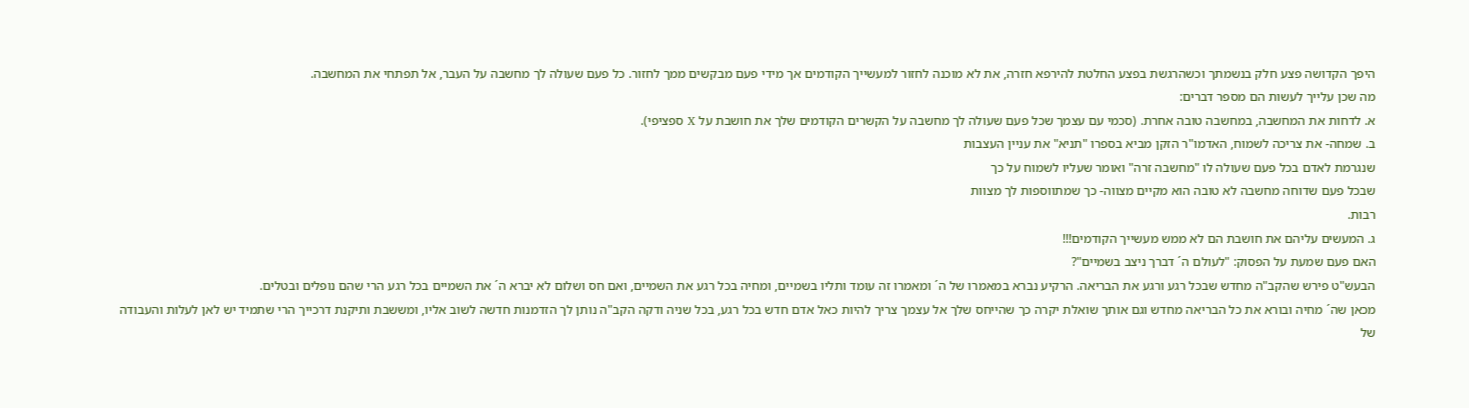היפך הקדושה פצע חלק בנשמתך וכשהרגשת בפצע החלטת להירפא חזרה, את לא מוכנה לחזור למעשייך הקודמים אך מידי פעם מבקשים ממך לחזור. כל פעם שעולה לך מחשבה על העבר, אל תפתחי את המחשבה.
מה שכן עלייך לעשות הם מספר דברים:
א. לדחות את המחשבה, במחשבה טובה אחרת. (סכמי עם עצמך שכל פעם שעולה לך מחשבה על הקשרים הקודמים שלך את חושבת על X ספציפי).
ב. שמחה- את צריכה לשמוח, האדמו"ר הזקן מביא בספרו "תניא" את עניין העצבות
שנגרמת לאדם בכל פעם שעולה לו "מחשבה זרה" ואומר שעליו לשמוח על כך
שבכל פעם שדוחה מחשבה לא טובה הוא מקיים מצווה- כך שמתווספות לך מצוות
רבות.
ג. המעשים עליהם את חושבת הם לא ממש מעשייך הקודמים!!!
האם פעם שמעת על הפסוק: "לעולם ה´ דברך ניצב בשמיים"?
הבעש"ט פירש שהקב"ה מחדש שבכל רגע ורגע את הבריאה. הרקיע נברא במאמרו של ה´ ומאמרו זה עומד ותליו בשמיים, ומחיה בכל רגע את השמיים, ואם חס ושלום לא יברא ה´ את השמיים בכל רגע הרי שהם נופלים ובטלים.
מכאן שה´ מחיה ובורא את כל הבריאה מחדש וגם אותך שואלת יקרה כך שהייחס שלך אל עצמך צריך להיות כאל אדם חדש בכל רגע, בכל שניה ודקה הקב"ה נותן לך הזדמנות חדשה לשוב אליו, ומששבת ותיקנת דרכייך הרי שתמיד יש לאן לעלות והעבודה של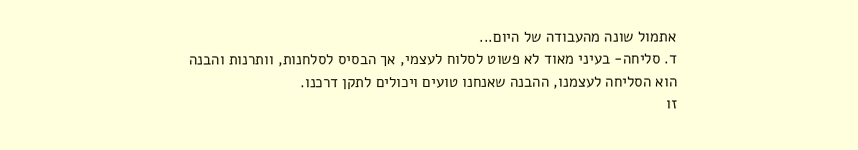אתמול שונה מהעבודה של היום...
ד. סליחה- בעיני מאוד לא פשוט לסלוח לעצמי, אך הבסיס לסלחנות, וותרנות והבנה
הוא הסליחה לעצמנו, ההבנה שאנחנו טועים ויכולים לתקן דרכנו.
זו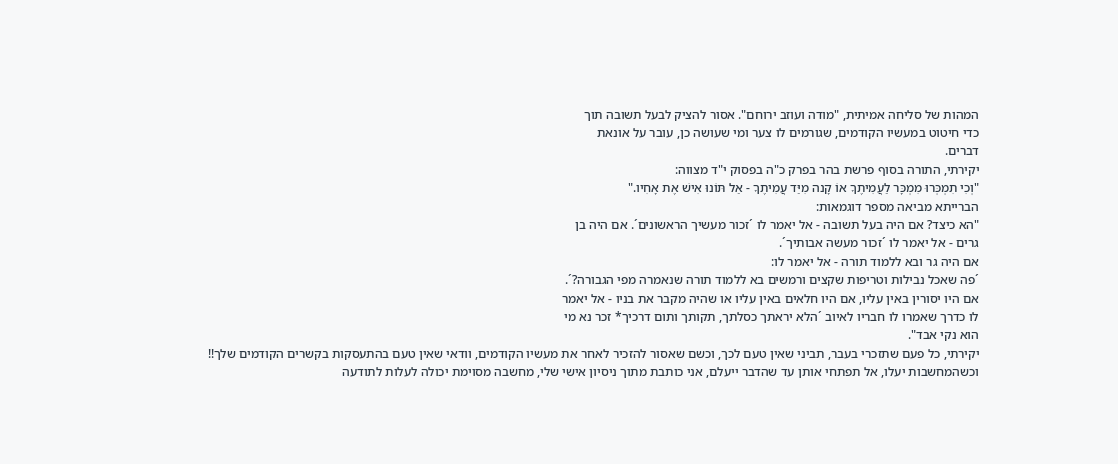המהות של סליחה אמיתית, "מודה ועוזב ירוחם". אסור להציק לבעל תשובה תוך
כדי חיטוט במעשיו הקודמים, שגורמים לו צער ומי שעושה כן, עובר על אונאת
דברים.
יקירתי, התורה בסוף פרשת בהר בפרק כ"ה בפסוק י"ד מצווה:
"וְכִי תִמְכְּרוּ מִמְכָּר לַעֲמִיתֶךָ אוֹ קָנה מִיַּד עֲמִיתֶךָ - אַל תּוֹנוּ אִישׁ אֶת אָחִיו."
הברייתא מביאה מספר דוגמאות:
"הא כיצד? אם היה בעל תשובה - אל יאמר לו ´זכור מעשיך הראשונים´. אם היה בן
גרים - אל יאמר לו ´זכור מעשה אבותיך´.
אם היה גר ובא ללמוד תורה - אל יאמר לו:
´פה שאכל נבילות וטריפות שקצים ורמשים בא ללמוד תורה שנאמרה מפי הגבורה?´.
אם היו יסורין באין עליו, אם היו חלאים באין עליו או שהיה מקבר את בניו - אל יאמר
לו כדרך שאמרו לו חבריו לאיוב ´הלא יראתך כסלתך, תקותך ותום דרכיך* זכר נא מי
הוא נקי אבד".
יקירתי, כל פעם שתזכרי בעבר, תביני שאין טעם לכך, וכשם שאסור להזכיר לאחר את מעשיו הקודמים, וודאי שאין טעם בהתעסקות בקשרים הקודמים שלך!!
וכשהמחשבות יעלו, אל תפתחי אותן עד שהדבר ייעלם, אני כותבת מתוך ניסיון אישי שלי, מחשבה מסוימת יכולה לעלות לתודעה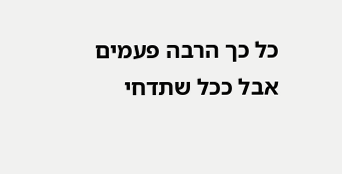כל כך הרבה פעמים אבל ככל שתדחי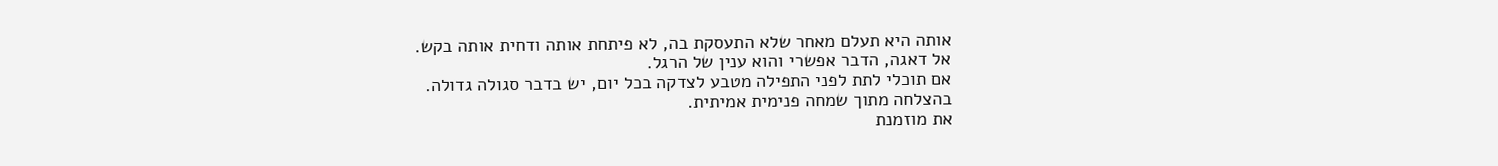אותה היא תעלם מאחר שלא התעסקת בה, לא פיתחת אותה ודחית אותה בקש.
אל דאגה, הדבר אפשרי והוא ענין של הרגל.
אם תוכלי לתת לפני התפילה מטבע לצדקה בכל יום, יש בדבר סגולה גדולה.
בהצלחה מתוך שמחה פנימית אמיתית.
את מוזמנת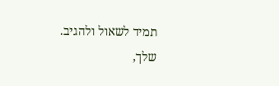תמיד לשאול ולהגיב.
שלך,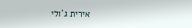אירית ג´ולי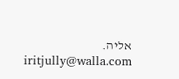אליה.
iritjully@walla.com